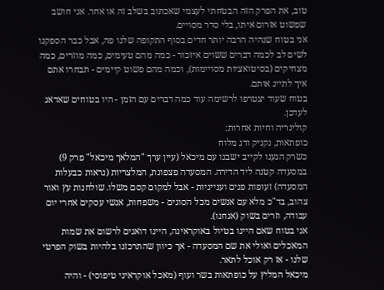טוב, את הפרק הזה הבטחתי לעצמי שאכתוב בשלב זה או אחר. אני חושב שפשוט אזרום איתו, בלי סדר מסויים.
אני בטוח שנהיה הרבה יותר חדים בסוף התקופה שלנו פה, אבל כבר הספקנו לשים לב לכמה דברים ששוים איזכור - כמה מהם טעימים, כמה מוזרים, כמה מצחיקים (בסיטואציות מסויימות), וכמה מהם פשוט קיימים - תבחרו אתם איך לתייג אותם.
בטוח שעוד יצטרפו לרשימה עוד כמה דברים עם הזמן - היו בטוחים שאדאג לעדכן.
קולינריה וחיות אחרות:
כופתאות, נקניק ודג מלוח
כשרק הגענו לקייב ישבנו עם מיכאל (עיין ערך "המלאך מיכאל" פרק 9) במסעדה קטנה ליד הדירה. המסעדה פצפונת, המלצריות (נראות כבעלות המסעדה) זעופות פנים וענייניות - אבל למקום קסם משלו. שולחנות עץ ואור צהוב, בד"כ מלא עם אנשים מכל הסוגים - משפחות, אנשי עסקים אחרי יום עבודה, וזרים בשוק (אנחנו).
אני בטוח שאם היינו בטיול באוקראינה, היינו דואגים לרשום את שמות המאכלים ואולי את שם המסעדה - אך כיוון שהתרכזנו בלהיות בשוק הפרטי שלנו - אז רק אוכל לתאר.
מיכאל המליץ על כופתאות בשר ועוף (מאכל אוקראיני טיפוסי) - והיה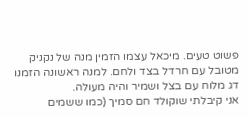פשוט טעים. מיכאל עצמו הזמין מנה של נקניק מטובל עם חרדל בצד ולחם. למנה ראשונה הזמנו דג מלוח עם בצל ושמיר והיה מעולה.
אני קיבלתי שוקולד חם סמיך (כמו ששמים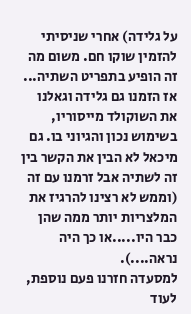על גלידה) אחרי שניסיתי להזמין שוקו חם. משום מה זה הופיע בתפריט השתיה...
אז הזמנו גם גלידה וגאלנו את השוקולד מייסוריו, בשימוש נכון והגיוני בו. גם מיכאל לא הבין את הקשר בין זה לשתיה אבל זרמנו עם זה (וממש לא רצינו להרגיז את המלצריות יותר ממה שהן כבר היו.....או כך היה נראה....).
למסעדה חזרנו פעם נוספת, לעוד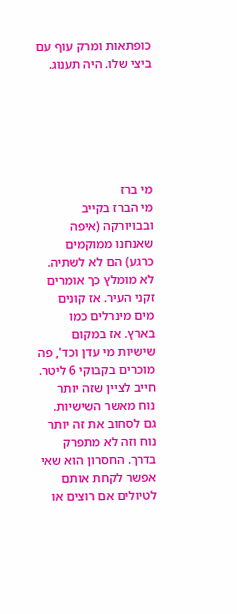כופתאות ומרק עוף עם ביצי שלו. היה תענוג.






מי ברז
מי הברז בקייב ובבויורקה (איפה שאנחנו ממוקמים כרגע) הם לא לשתיה. לא מומלץ כך אומרים זקני העיר. אז קונים מים מינרלים כמו בארץ. אז במקום שישיות מי עדן וכד', פה מוכרים בקבוקי 6 ליטר. חייב לציין שזה יותר נוח מאשר השישיות. גם לסחוב את זה יותר נוח וזה לא מתפרק בדרך. החסרון הוא שאי אפשר לקחת אותם לטיולים אם רוצים או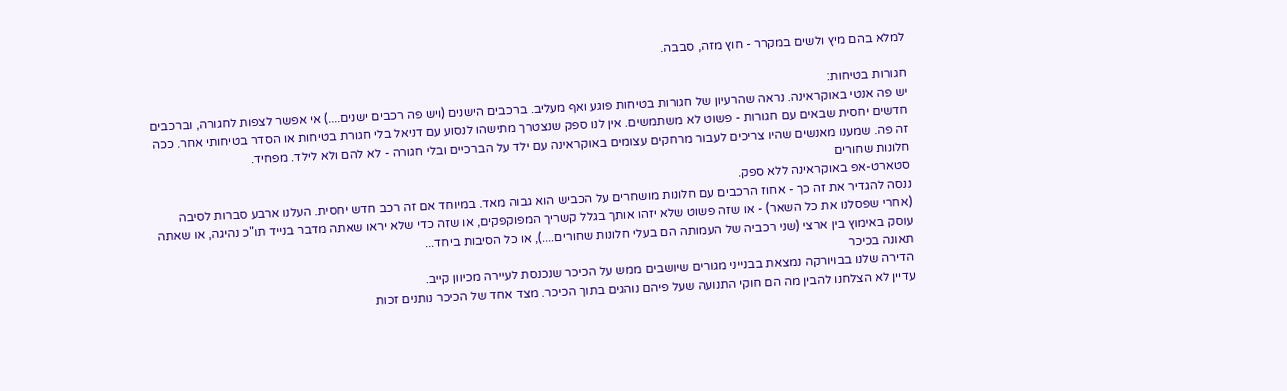למלא בהם מיץ ולשים במקרר - חוץ מזה, סבבה.

חגורות בטיחות:
יש פה אנטי באוקראינה. נראה שהרעיון של חגורות בטיחות פוגע ואף מעליב. ברכבים הישנים (ויש פה רכבים ישנים....) אי אפשר לצפות לחגורה, וברכבים חדשים יחסית שבאים עם חגורות - פשוט לא משתמשים. אין לנו ספק שנצטרך מתישהו לנסוע עם דניאל בלי חגורת בטיחות או הסדר בטיחותי אחר. ככה זה פה. שמענו מאנשים שהיו צריכים לעבור מרחקים עצומים באוקראינה עם ילד על הברכיים ובלי חגורה - לא להם ולא לילד. מפחיד.
חלונות שחורים
סטארט-אפ באוקראינה ללא ספק.
ננסה להגדיר את זה כך - אחוז הרכבים עם חלונות מושחרים על הכביש הוא גבוה מאד. במיוחד אם זה רכב חדש יחסית. העלנו ארבע סברות לסיבה (אחרי שפסלנו את כל השאר) - או שזה פשוט שלא יזהו אותך בגלל קשריך המפוקפקים, או שזה כדי שלא יראו שאתה מדבר בנייד תו"כ נהיגה, או שאתה עוסק באימוץ בין ארצי (שני רכביה של העמותה הם בעלי חלונות שחורים....), או כל הסיבות ביחד...
תאונה בכיכר
הדירה שלנו בבויורקה נמצאת בבנייני מגורים שיושבים ממש על הכיכר שנכנסת לעיירה מכיוון קייב.
עדיין לא הצלחנו להבין מה הם חוקי התנועה שעל פיהם נוהגים בתוך הכיכר. מצד אחד של הכיכר נותנים זכות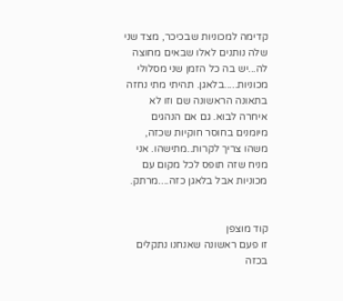קדימה למכוניות שבכיכר, מצד שני שלה נותנים לאלו שבאים מחוצה לה...יש בה כל הזמן שני מסלולי מכוניות.....בלאגן. תהיתי מתי נחזה בתאונה הראשונה שם וזו לא איחרה לבוא. גם אם הנהגים מיומנים בחוסר חוקיות שכזה, משהו צריך לקרות..מתישהו. אני מניח שזה תופס לכל מקום עם מכוניות אבל בלאגן כזה....מרתק.


קוד מוצפן
זו פעם ראשונה שאנחנו נתקלים בכזה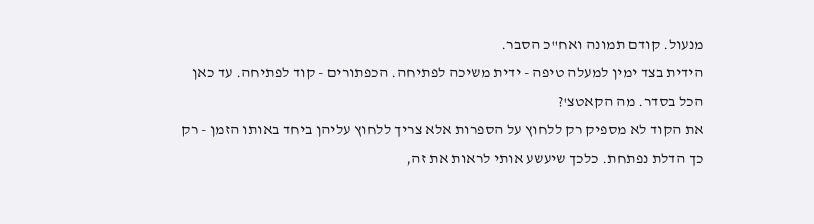מנעול. קודם תמונה ואח"כ הסבר.
הידית בצד ימין למעלה טיפה - ידית משיכה לפתיחה. הכפתורים - קוד לפתיחה. עד כאן הכל בסדר. מה הקאטצ'?
את הקוד לא מספיק רק ללחוץ על הספרות אלא צריך ללחוץ עליהן ביחד באותו הזמן - רק כך הדלת נפתחת. כלכך שיעשע אותי לראות את זה,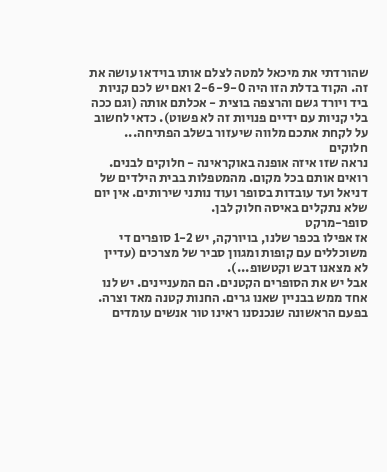שהורדתי את מיכאל למטה לצלם אותו בוידאו עושה את זה. הקוד בדלת הזו היה 2-6-9-0 ואם יש לכם קניות ביד ויורד גשם והרצפה בוצית - אכלתם אותה (וגם ככה בלי קניות עם ידיים פנויות זה לא פשוט). כדאי לחשוב על לקחת אתכם מלווה שיעזור בשלב הפתיחה...
חלוקים
נראה שזו איזה אופנה באוקראינה - חלוקים לבנים. רואים אותם בכל מקום. מהמטפלות בבית הילדים של דניאל ועד עובדות בסופר ועוד נותני שירותים. אין יום שלא נתקלים באיסה חלוק לבן.
סופר-מרקט
אז אפילו בכפר שלנו, בויורקה, יש 1-2 סופרים די משוכללים עם קופות ומגוון סביר של מצרכים (עדיין לא מצאנו דבש וקטשופ...).
אבל יש את הסופרים הקטנים. הם המעניינים. יש לנו אחד ממש בבניין שאנו גרים. החנות קטנה מאד וצרה. בפעם הראשונה שנכנסנו ראינו טור אנשים עומדים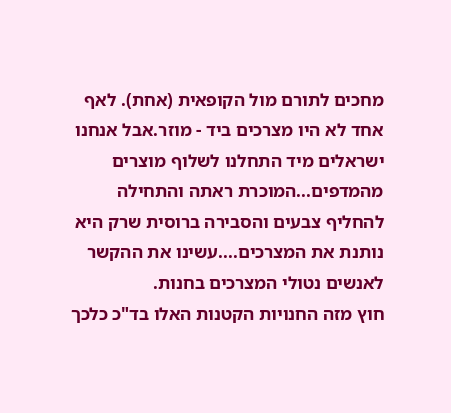מחכים לתורם מול הקופאית (אחת). לאף אחד לא היו מצרכים ביד - מוזר.אבל אנחנו ישראלים מיד התחלנו לשלוף מוצרים מהמדפים...המוכרת ראתה והתחילה להחליף צבעים והסבירה ברוסית שרק היא נותנת את המצרכים....עשינו את ההקשר לאנשים נטולי המצרכים בחנות.
חוץ מזה החנויות הקטנות האלו בד"כ כלכך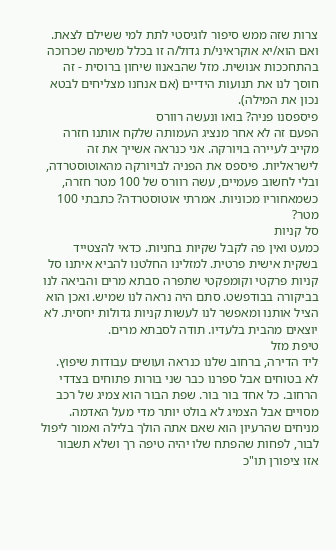צרות שזה ממש סיפור לוגיסטי לתת למי ששילם לצאת. ואם הוא/יא אוקראיני/ת גדול/ה זו בכלל משימה שכרוכה בהתחככות אנושית. מזל שהבאנוו שיחון ברוסית - זה חוסך לנו את תנועות הידיים (אם אנחנו מצליחים לבטא נכון את המילה).
פיספסנו פניה? בואו ונעשה רוורס
הפעם זה לא אחר מנציג העמותה שלקח אותנו חזרה מקייב לעיירה בויורקה. אני כנראה אשייך את זה לישראליות. פיספס את הפניה לבויורקה מהאוטוסטרדה, ובלי לחשוב פעמיים, עשה רוורס של 100 מטר חזרה, כשמאחוריו מכוניות. אמרתי אוטוסטרדה? כתבתי 100 מטר?
סל קניות
כמעט ואין פה לקבל שקיות בחניות. כדאי להצטייד בשקית אישית פרטית. למזלינו החלטנו להביא איתנו סל קניות פרקטי וקומפקטי שתפרה סבתא מרים והביאה לנו בביקורה בבודפשט. סתם היה נראה לנו שמיש. ואכן הוא הציל אותנו ומאפשר לנו לעשות קניות גדולות יחסית. לא יוצאים מהבית בלעדיו. תודה לסבתא מרים.
טיפת מזל
ליד הדירה, ברחוב שלנו כנראה ועושים עבודות שיפוץ. לא בטוחים אבל ספרנו כבר שני בורות פתוחים בצדדי הרחוב. כל אחד בור בור. שפת הבור הוא צמיג של רכב מסויים אבל הצמיג לא בולט יותר מדי מעל האדמה. מניחים שהרעיון הוא שאם אתה הולך בלילה ואמור ליפול לבור, לפחות שהפתח שלו יהיה טיפה רך ושלא תשבור אזו ציפורן תו"כ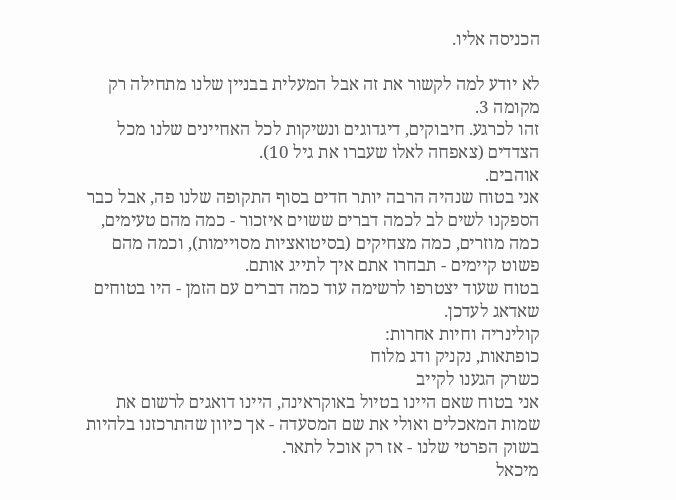הכניסה אליו.

לא יודע למה לקשור את זה אבל המעלית בבניין שלנו מתחילה רק מקומה 3.
זהו לכרגע. חיבוקים, דיגדוגים ונשיקות לכל האחיינים שלנו מכל הצדדים (צאפחה לאלו שעברו את גיל 10).
אוהבים.
אני בטוח שנהיה הרבה יותר חדים בסוף התקופה שלנו פה, אבל כבר הספקנו לשים לב לכמה דברים ששוים איזכור - כמה מהם טעימים, כמה מוזרים, כמה מצחיקים (בסיטואציות מסויימות), וכמה מהם פשוט קיימים - תבחרו אתם איך לתייג אותם.
בטוח שעוד יצטרפו לרשימה עוד כמה דברים עם הזמן - היו בטוחים שאדאג לעדכן.
קולינריה וחיות אחרות:
כופתאות, נקניק ודג מלוח
כשרק הגענו לקייב
אני בטוח שאם היינו בטיול באוקראינה, היינו דואגים לרשום את שמות המאכלים ואולי את שם המסעדה - אך כיוון שהתרכזנו בלהיות בשוק הפרטי שלנו - אז רק אוכל לתאר.
מיכאל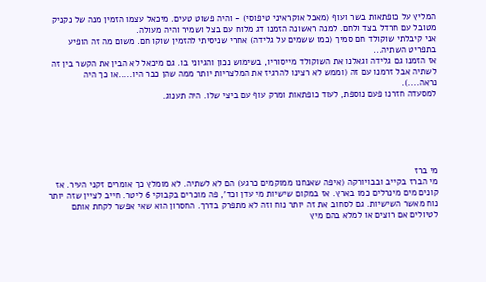המליץ על כופתאות בשר ועוף (מאכל אוקראיני טיפוסי) - והיה פשוט טעים. מיכאל עצמו הזמין מנה של נקניק מטובל עם חרדל בצד ולחם. למנה ראשונה הזמנו דג מלוח עם בצל ושמיר והיה מעולה.
אני קיבלתי שוקולד חם סמיך (כמו ששמים על גלידה) אחרי שניסיתי להזמין שוקו חם. משום מה זה הופיע בתפריט השתיה...
אז הזמנו גם גלידה וגאלנו את השוקולד מייסוריו, בשימוש נכון והגיוני בו. גם מיכאל לא הבין את הקשר בין זה לשתיה אבל זרמנו עם זה (וממש לא רצינו להרגיז את המלצריות יותר ממה שהן כבר היו.....או כך היה נראה....).
למסעדה חזרנו פעם נוספת, לעוד כופתאות ומרק עוף עם ביצי שלו. היה תענוג.






מי ברז
מי הברז בקייב ובבויורקה (איפה שאנחנו ממוקמים כרגע) הם לא לשתיה. לא מומלץ כך אומרים זקני העיר. אז קונים מים מינרלים כמו בארץ. אז במקום שישיות מי עדן וכד', פה מוכרים בקבוקי 6 ליטר. חייב לציין שזה יותר נוח מאשר השישיות. גם לסחוב את זה יותר נוח וזה לא מתפרק בדרך. החסרון הוא שאי אפשר לקחת אותם לטיולים אם רוצים או למלא בהם מיץ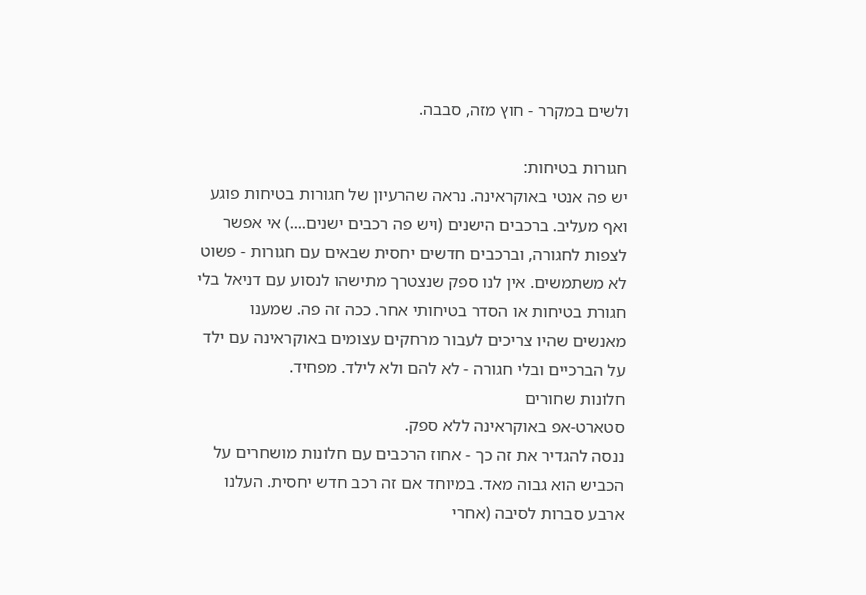ולשים במקרר - חוץ מזה, סבבה.

חגורות בטיחות:
יש פה אנטי באוקראינה. נראה שהרעיון של חגורות בטיחות פוגע ואף מעליב. ברכבים הישנים (ויש פה רכבים ישנים....) אי אפשר לצפות לחגורה, וברכבים חדשים יחסית שבאים עם חגורות - פשוט לא משתמשים. אין לנו ספק שנצטרך מתישהו לנסוע עם דניאל בלי חגורת בטיחות או הסדר בטיחותי אחר. ככה זה פה. שמענו מאנשים שהיו צריכים לעבור מרחקים עצומים באוקראינה עם ילד על הברכיים ובלי חגורה - לא להם ולא לילד. מפחיד.
חלונות שחורים
סטארט-אפ באוקראינה ללא ספק.
ננסה להגדיר את זה כך - אחוז הרכבים עם חלונות מושחרים על הכביש הוא גבוה מאד. במיוחד אם זה רכב חדש יחסית. העלנו ארבע סברות לסיבה (אחרי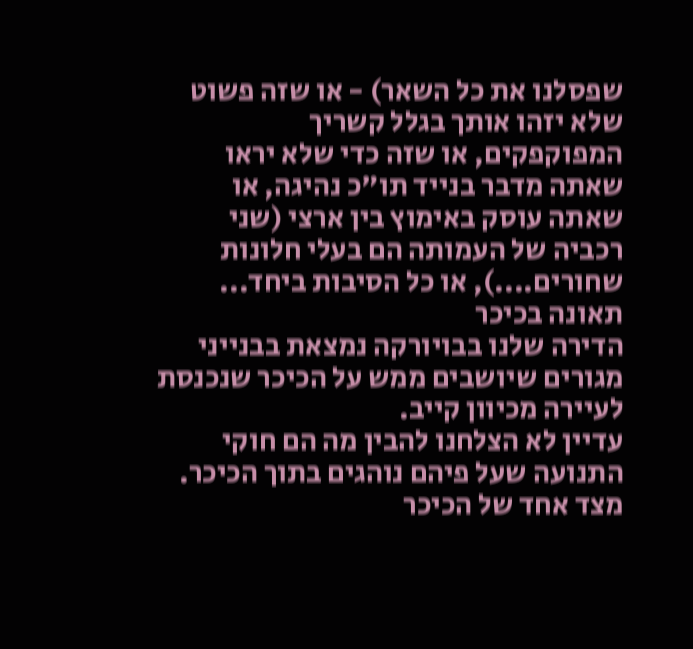שפסלנו את כל השאר) - או שזה פשוט שלא יזהו אותך בגלל קשריך המפוקפקים, או שזה כדי שלא יראו שאתה מדבר בנייד תו"כ נהיגה, או שאתה עוסק באימוץ בין ארצי (שני רכביה של העמותה הם בעלי חלונות שחורים....), או כל הסיבות ביחד...
תאונה בכיכר
הדירה שלנו בבויורקה נמצאת בבנייני מגורים שיושבים ממש על הכיכר שנכנסת לעיירה מכיוון קייב.
עדיין לא הצלחנו להבין מה הם חוקי התנועה שעל פיהם נוהגים בתוך הכיכר. מצד אחד של הכיכר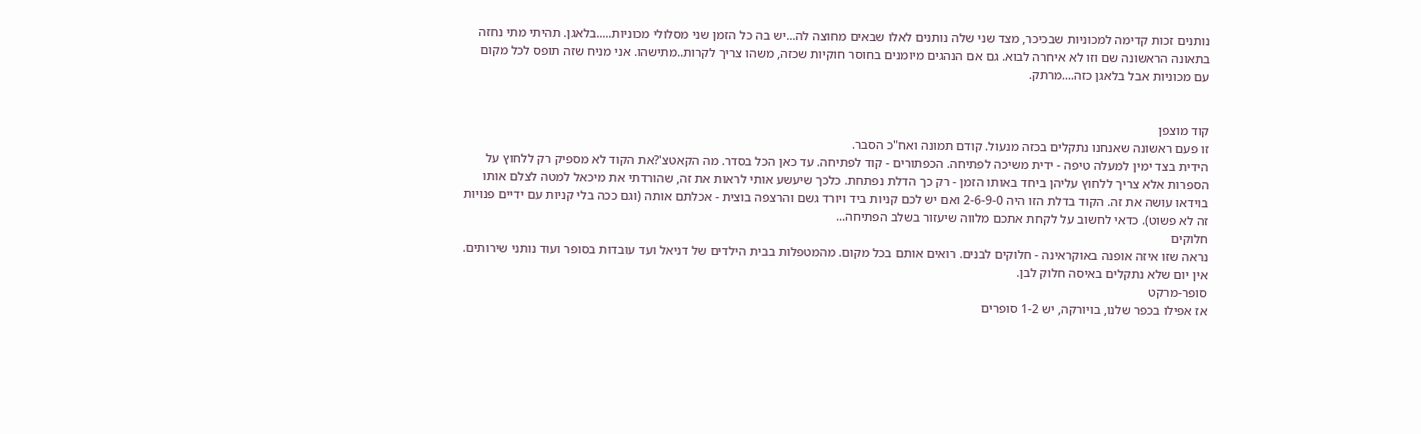נותנים זכות קדימה למכוניות שבכיכר, מצד שני שלה נותנים לאלו שבאים מחוצה לה...יש בה כל הזמן שני מסלולי מכוניות.....בלאגן. תהיתי מתי נחזה בתאונה הראשונה שם וזו לא איחרה לבוא. גם אם הנהגים מיומנים בחוסר חוקיות שכזה, משהו צריך לקרות..מתישהו. אני מניח שזה תופס לכל מקום עם מכוניות אבל בלאגן כזה....מרתק.


קוד מוצפן
זו פעם ראשונה שאנחנו נתקלים בכזה מנעול. קודם תמונה ואח"כ הסבר.
הידית בצד ימין למעלה טיפה - ידית משיכה לפתיחה. הכפתורים - קוד לפתיחה. עד כאן הכל בסדר. מה הקאטצ'?את הקוד לא מספיק רק ללחוץ על הספרות אלא צריך ללחוץ עליהן ביחד באותו הזמן - רק כך הדלת נפתחת. כלכך שיעשע אותי לראות את זה, שהורדתי את מיכאל למטה לצלם אותו בוידאו עושה את זה. הקוד בדלת הזו היה 2-6-9-0 ואם יש לכם קניות ביד ויורד גשם והרצפה בוצית - אכלתם אותה (וגם ככה בלי קניות עם ידיים פנויות זה לא פשוט). כדאי לחשוב על לקחת אתכם מלווה שיעזור בשלב הפתיחה...
חלוקים
נראה שזו איזה אופנה באוקראינה - חלוקים לבנים. רואים אותם בכל מקום. מהמטפלות בבית הילדים של דניאל ועד עובדות בסופר ועוד נותני שירותים. אין יום שלא נתקלים באיסה חלוק לבן.
סופר-מרקט
אז אפילו בכפר שלנו, בויורקה, יש 1-2 סופרים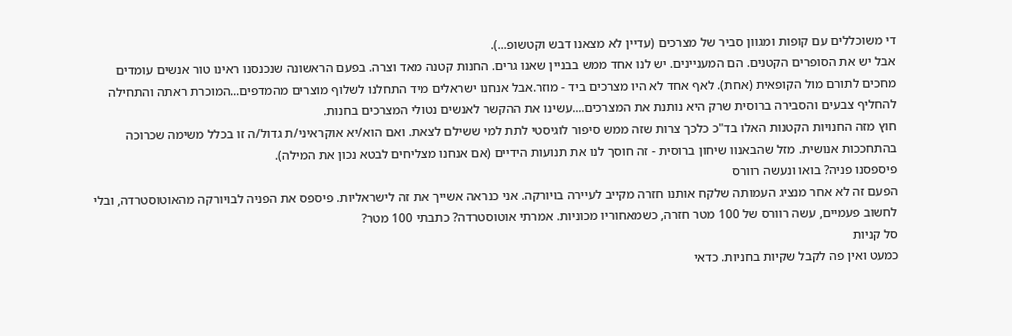די משוכללים עם קופות ומגוון סביר של מצרכים (עדיין לא מצאנו דבש וקטשופ...).
אבל יש את הסופרים הקטנים. הם המעניינים. יש לנו אחד ממש בבניין שאנו גרים. החנות קטנה מאד וצרה. בפעם הראשונה שנכנסנו ראינו טור אנשים עומדים מחכים לתורם מול הקופאית (אחת). לאף אחד לא היו מצרכים ביד - מוזר.אבל אנחנו ישראלים מיד התחלנו לשלוף מוצרים מהמדפים...המוכרת ראתה והתחילה להחליף צבעים והסבירה ברוסית שרק היא נותנת את המצרכים....עשינו את ההקשר לאנשים נטולי המצרכים בחנות.
חוץ מזה החנויות הקטנות האלו בד"כ כלכך צרות שזה ממש סיפור לוגיסטי לתת למי ששילם לצאת. ואם הוא/יא אוקראיני/ת גדול/ה זו בכלל משימה שכרוכה בהתחככות אנושית. מזל שהבאנוו שיחון ברוסית - זה חוסך לנו את תנועות הידיים (אם אנחנו מצליחים לבטא נכון את המילה).
פיספסנו פניה? בואו ונעשה רוורס
הפעם זה לא אחר מנציג העמותה שלקח אותנו חזרה מקייב לעיירה בויורקה. אני כנראה אשייך את זה לישראליות. פיספס את הפניה לבויורקה מהאוטוסטרדה, ובלי לחשוב פעמיים, עשה רוורס של 100 מטר חזרה, כשמאחוריו מכוניות. אמרתי אוטוסטרדה? כתבתי 100 מטר?
סל קניות
כמעט ואין פה לקבל שקיות בחניות. כדאי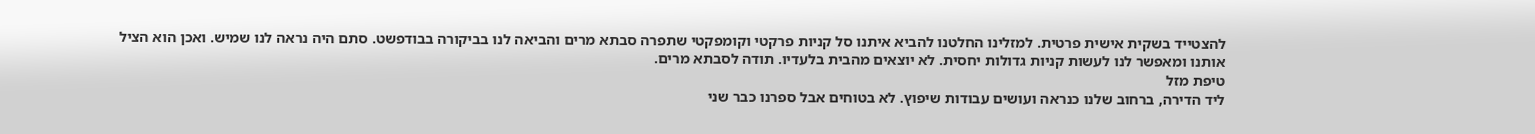להצטייד בשקית אישית פרטית. למזלינו החלטנו להביא איתנו סל קניות פרקטי וקומפקטי שתפרה סבתא מרים והביאה לנו בביקורה בבודפשט. סתם היה נראה לנו שמיש. ואכן הוא הציל אותנו ומאפשר לנו לעשות קניות גדולות יחסית. לא יוצאים מהבית בלעדיו. תודה לסבתא מרים.
טיפת מזל
ליד הדירה, ברחוב שלנו כנראה ועושים עבודות שיפוץ. לא בטוחים אבל ספרנו כבר שני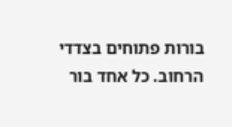בורות פתוחים בצדדי הרחוב. כל אחד בור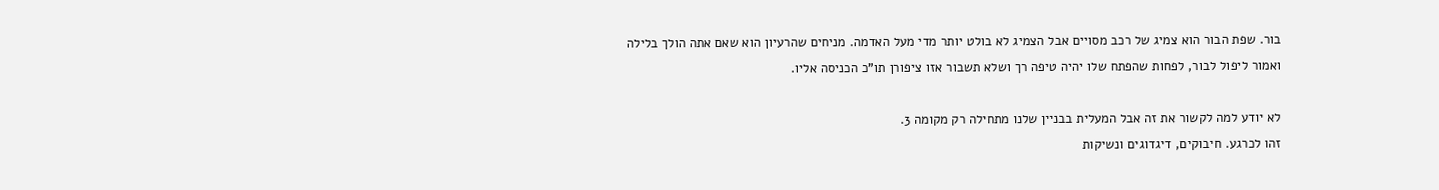בור. שפת הבור הוא צמיג של רכב מסויים אבל הצמיג לא בולט יותר מדי מעל האדמה. מניחים שהרעיון הוא שאם אתה הולך בלילה ואמור ליפול לבור, לפחות שהפתח שלו יהיה טיפה רך ושלא תשבור אזו ציפורן תו"כ הכניסה אליו.

לא יודע למה לקשור את זה אבל המעלית בבניין שלנו מתחילה רק מקומה 3.
זהו לכרגע. חיבוקים, דיגדוגים ונשיקות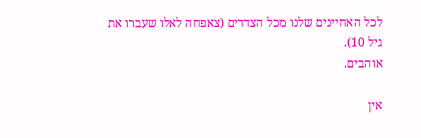לכל האחיינים שלנו מכל הצדדים (צאפחה לאלו שעברו את גיל 10).
אוהבים.

אין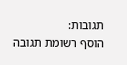תגובות:
הוסף רשומת תגובה